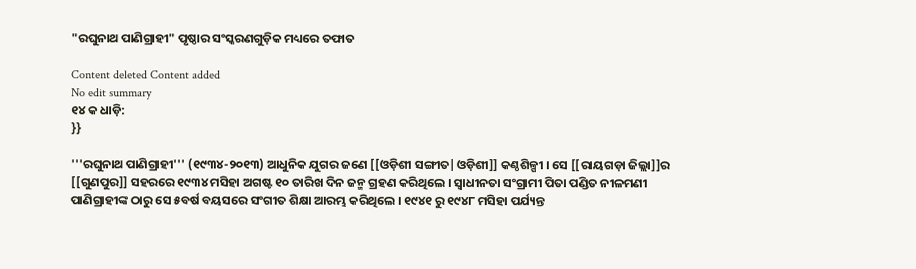"ରଘୁନାଥ ପାଣିଗ୍ରାହୀ" ପୃଷ୍ଠାର ସଂସ୍କରଣ‌ଗୁଡ଼ିକ ମଧ୍ୟରେ ତଫାତ

Content deleted Content added
No edit summary
୧୪ କ ଧାଡ଼ି:
}}

'''ରଘୁନାଥ ପାଣିଗ୍ରାହୀ''' (୧୯୩୪-୨୦୧୩) ଆଧୁନିକ ଯୁଗର ଜଣେ [[ଓଡ଼ିଶୀ ସଙ୍ଗୀତ|ଓଡ଼ିଶୀ]] କଣ୍ଠଶିଳ୍ପୀ । ସେ [[ରାୟଗଡ଼ା ଜିଲ୍ଲା]]ର [[ଗୁଣପୁର]] ସହରରେ ୧୯୩୪ ମସିହା ଅଗଷ୍ଟ ୧୦ ତାରିଖ ଦିନ ଜନ୍ମ ଗ୍ରହଣ କରିଥିଲେ । ସ୍ଵାଧୀନତା ସଂଗ୍ରାମୀ ପିତା ପଣ୍ଡିତ ନୀଳମଣୀ ପାଣିଗ୍ରାହୀଙ୍କ ଠାରୁ ସେ ୫ବର୍ଷ ବୟସରେ ସଂଗୀତ ଶିକ୍ଷା ଆରମ୍ଭ କରିଥିଲେ । ୧୯୪୧ ରୁ ୧୯୪୮ ମସିହା ପର୍ଯ୍ୟନ୍ତ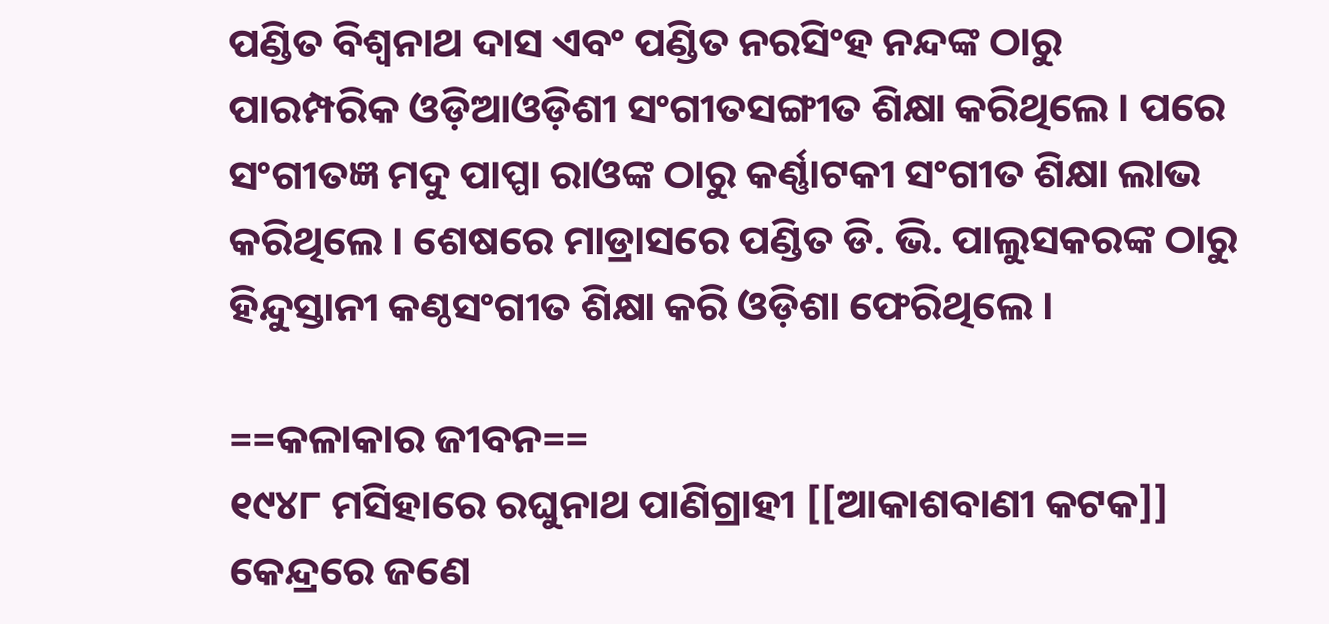ପଣ୍ଡିତ ବିଶ୍ଵନାଥ ଦାସ ଏବଂ ପଣ୍ଡିତ ନରସିଂହ ନନ୍ଦଙ୍କ ଠାରୁ ପାରମ୍ପରିକ ଓଡ଼ିଆଓଡ଼ିଶୀ ସଂଗୀତସଙ୍ଗୀତ ଶିକ୍ଷା କରିଥିଲେ । ପରେ ସଂଗୀତଜ୍ଞ ମଦୁ ପାପ୍ପା ରାଓଙ୍କ ଠାରୁ କର୍ଣ୍ଣାଟକୀ ସଂଗୀତ ଶିକ୍ଷା ଲାଭ କରିଥିଲେ । ଶେଷରେ ମାଡ୍ରାସରେ ପଣ୍ଡିତ ଡି. ଭି. ପାଲୁସକରଙ୍କ ଠାରୁ ହିନ୍ଦୁସ୍ତାନୀ କଣ୍ଠସଂଗୀତ ଶିକ୍ଷା କରି ଓଡ଼ିଶା ଫେରିଥିଲେ ।

==କଳାକାର ଜୀବନ==
୧୯୪୮ ମସିହାରେ ରଘୁନାଥ ପାଣିଗ୍ରାହୀ [[ଆକାଶବାଣୀ କଟକ]] କେନ୍ଦ୍ରରେ ଜଣେ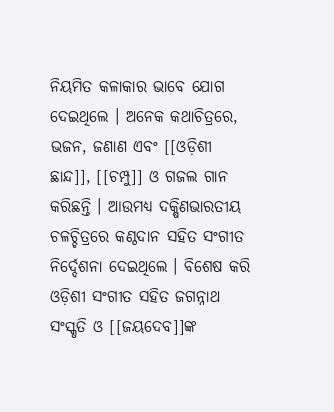ନିୟମିତ କଳାକାର ଭାବେ ଯୋଗ ଦେଇଥିଲେ । ଅନେକ କଥାଚିତ୍ରରେ, ଭଜନ, ଜଣାଣ ଏବଂ [[ଓଡ଼ିଶୀ ଛାନ୍ଦ]], [[ଚମ୍ପୁ]] ଓ ଗଜଲ ଗାନ କରିଛନ୍ତି । ଆଉମଧ୍ୟ ଦକ୍ଷିଣଭାରତୀୟ ଚଳଚ୍ଚିତ୍ରରେ କଣ୍ଠଦାନ ସହିତ ସଂଗୀତ ନିର୍ଦ୍ଦେଶନା ଦେଇଥିଲେ । ବିଶେଷ କରି ଓଡ଼ିଶୀ ସଂଗୀତ ସହିତ ଜଗନ୍ନାଥ ସଂସ୍କୃତି ଓ [[ଜୟଦେବ]]ଙ୍କ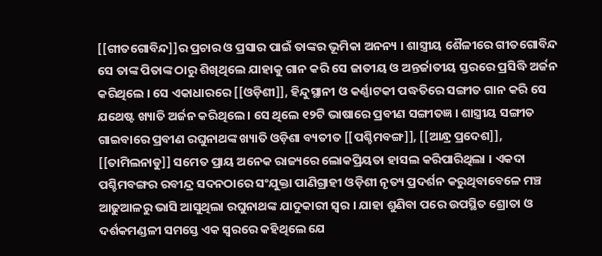[[ଗୀତଗୋବିନ୍ଦ]]ର ପ୍ରଚାର ଓ ପ୍ରସାର ପାଇଁ ତାଙ୍କର ଭୂମିକା ଅନନ୍ୟ । ଶାସ୍ତ୍ରୀୟ ଶୈଳୀରେ ଗୀତଗୋବିନ୍ଦ ସେ ତାଙ୍କ ପିତାଙ୍କ ଠାରୁ ଶିଖିଥିଲେ ଯାହାକୁ ଗାନ କରି ସେ ଜାତୀୟ ଓ ଅନ୍ତର୍ଜାତୀୟ ସ୍ତରରେ ପ୍ରସିଦ୍ଧି ଅର୍ଜନ କରିଥିଲେ । ସେ ଏକାଧାରରେ [[ଓଡ଼ିଶୀ]], ହିନ୍ଦୁସ୍ଥାନୀ ଓ କର୍ଣ୍ଣାଟକୀ ପଦ୍ଧତିରେ ସଙ୍ଗୀତ ଗାନ କରି ସେ ଯଥେଷ୍ଟ ଖ୍ୟାତି ଅର୍ଜନ କରିଥିଲେ । ସେ ଥିଲେ ୧୨ଟି ଭାଷାରେ ପ୍ରବୀଣ ସଙ୍ଗୀତଜ୍ଞ । ଶାସ୍ତ୍ରୀୟ ସଙ୍ଗୀତ ଗାଇବାରେ ପ୍ରବୀଣ ରଘୁନାଥଙ୍କ ଖ୍ୟାତି ଓଡ଼ିଶା ବ୍ୟତୀତ [[ପଶ୍ଚିମବଙ୍ଗ]], [[ଆନ୍ଧ୍ର ପ୍ରଦେଶ]], [[ତାମିଲନାଡୁ]] ସମେତ ପ୍ରାୟ ଅନେକ ରାଜ୍ୟରେ ଲୋକପ୍ରିୟତା ହାସଲ କରିପାରିଥିଲା । ଏକଦା ପଶ୍ଚିମବଙ୍ଗର ରବୀନ୍ଦ୍ର ସଦନଠାରେ ସଂଯୁକ୍ତା ପାଣିଗ୍ରାହୀ ଓଡ଼ିଶୀ ନୃତ୍ୟ ପ୍ରଦର୍ଶନ କରୁଥିବାବେଳେ ମଞ୍ଚ ଆଢୁଆଳରୁ ଭାସି ଆସୁଥିଲା ରଘୁନାଥଙ୍କ ଯାଦୁକାରୀ ସ୍ଵର । ଯାହା ଶୁଣିବା ପରେ ଉପସ୍ଥିତ ଶ୍ରୋତା ଓ ଦର୍ଶକମଣ୍ଡଳୀ ସମସ୍ତେ ଏକ ସ୍ଵରରେ କହିଥିଲେ ଯେ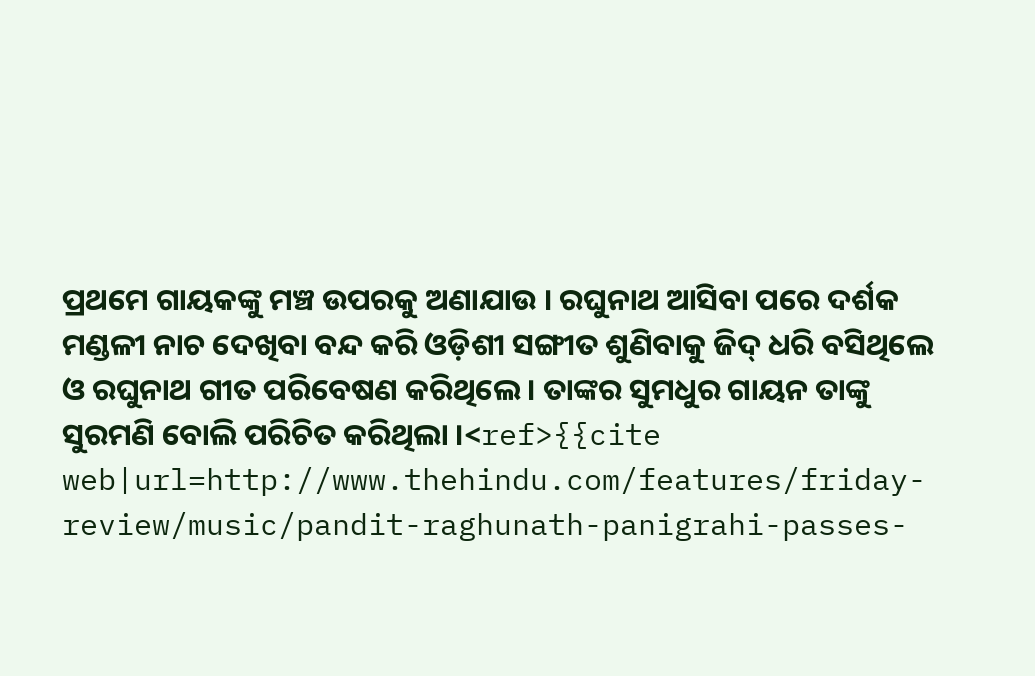ପ୍ରଥମେ ଗାୟକଙ୍କୁ ମଞ୍ଚ ଉପରକୁ ଅଣାଯାଉ । ରଘୁନାଥ ଆସିବା ପରେ ଦର୍ଶକ ମଣ୍ଡଳୀ ନାଚ ଦେଖିବା ବନ୍ଦ କରି ଓଡ଼ିଶୀ ସଙ୍ଗୀତ ଶୁଣିବାକୁ ଜିଦ୍ ଧରି ବସିଥିଲେ ଓ ରଘୁନାଥ ଗୀତ ପରିବେଷଣ କରିଥିଲେ । ତାଙ୍କର ସୁମଧୁର ଗାୟନ ତାଙ୍କୁ ସୁରମଣି ବୋଲି ପରିଚିତ କରିଥିଲା ।<ref>{{cite web|url=http://www.thehindu.com/features/friday-review/music/pandit-raghunath-panigrahi-passes-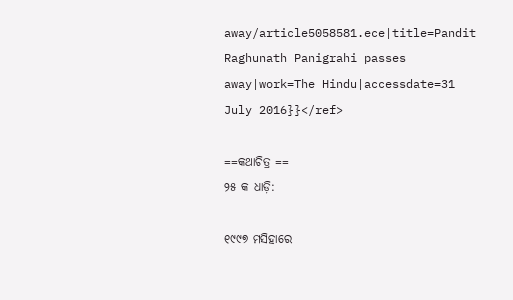away/article5058581.ece|title=Pandit Raghunath Panigrahi passes away|work=The Hindu|accessdate=31 July 2016}}</ref>

==କଥାଚିତ୍ର ==
୨୫ କ ଧାଡ଼ି:

୧୯୯୭ ମସିହାରେ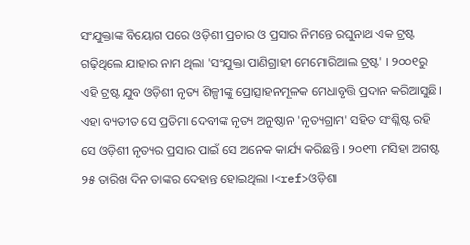ସଂଯୁକ୍ତାଙ୍କ ବିୟୋଗ ପରେ ଓଡ଼ିଶୀ ପ୍ରଚାର ଓ ପ୍ରସାର ନିମନ୍ତେ ରଘୁନାଥ ଏକ ଟ୍ରଷ୍ଟ ଗଢ଼ିଥିଲେ ଯାହାର ନାମ ଥିଲା 'ସଂଯୁକ୍ତା ପାଣିଗ୍ରାହୀ ମେମୋରିଆଲ ଟ୍ରଷ୍ଟ' । ୨୦୦୧ରୁ ଏହି ଟ୍ରଷ୍ଟ ଯୁବ ଓଡ଼ିଶୀ ନୃତ୍ୟ ଶିଳ୍ପୀଙ୍କୁ ପ୍ରୋତ୍ସାହନମୂଳକ ମେଧାବୃତ୍ତି ପ୍ରଦାନ କରିଆସୁଛି। ଏହା ବ୍ୟତୀତ ସେ ପ୍ରତିମା ଦେବୀଙ୍କ ନୃତ୍ୟ ଅନୁଷ୍ଠାନ 'ନୃତ୍ୟଗ୍ରାମ' ସହିତ ସଂଶ୍ଳିଷ୍ଟ ରହି ସେ ଓଡ଼ିଶୀ ନୃତ୍ୟର ପ୍ରସାର ପାଇଁ ସେ ଅନେକ କାର୍ଯ୍ୟ କରିଛନ୍ତି । ୨୦୧୩ ମସିହା ଅଗଷ୍ଟ ୨୫ ତାରିଖ ଦିନ ତାଙ୍କର ଦେହାନ୍ତ ହୋଇଥିଲା ।<ref>ଓଡ଼ିଶା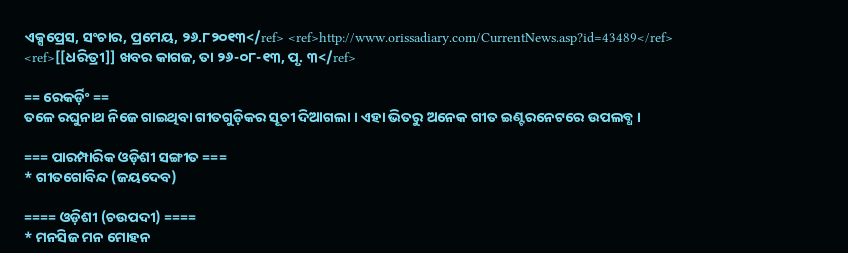ଏକ୍ସପ୍ରେସ, ସଂଚାର, ପ୍ରମେୟ, ୨୬.୮୨୦୧୩</ref> <ref>http://www.orissadiary.com/CurrentNews.asp?id=43489</ref> <ref>[[ଧରିତ୍ରୀ]] ଖବର କାଗଜ, ତା ୨୬-୦୮-୧୩, ପୃ. ୩</ref>

== ରେକର୍ଡ଼ିଂ ==
ତଳେ ରଘୁନାଥ ନିଜେ ଗାଇଥିବା ଗୀତଗୁଡ଼ିକର ସୂଚୀ ଦିଆଗଲା । ଏହା ଭିତରୁ ଅନେକ ଗୀତ ଇଣ୍ଟରନେଟରେ ଉପଲବ୍ଧ ।

=== ପାରମ୍ପାରିକ ଓଡ଼ିଶୀ ସଙ୍ଗୀତ ===
* ଗୀତଗୋବିନ୍ଦ (ଜୟଦେବ)

==== ଓଡ଼ିଶୀ (ଚଉପଦୀ) ====
* ମନସିଜ ମନ ମୋହନ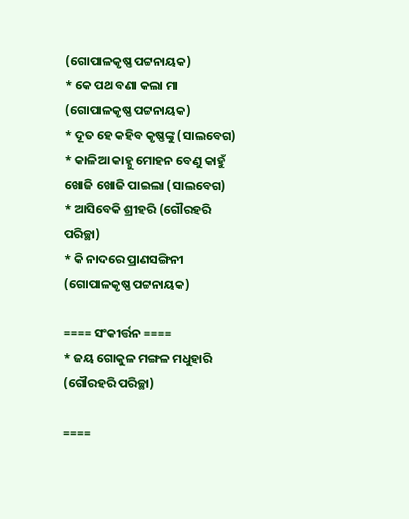(ଗୋପାଳକୃଷ୍ଣ ପଟ୍ଟନାୟକ)
* କେ ପଥ ବଣା କଲା ମା (ଗୋପାଳକୃଷ୍ଣ ପଟ୍ଟନାୟକ)
* ଦୂତ ହେ କହିବ କୃଷ୍ଣଙ୍କୁ (ସାଲବେଗ)
* କାଳିଆ କାହ୍ନୁ ମୋହନ ବେଣୁ କାହୁଁ ଖୋଜି ଖୋଜି ପାଇଲା (ସାଲବେଗ)
* ଆସିବେକି ଶ୍ରୀହରି (ଗୌରହରି ପରିଚ୍ଛା)
* କି ନାଦରେ ପ୍ରାଣସଙ୍ଗିନୀ (ଗୋପାଳକୃଷ୍ଣ ପଟ୍ଟନାୟକ)

==== ସଂକୀର୍ତ୍ତନ ====
* ଜୟ ଗୋକୁଳ ମଙ୍ଗଳ ମଧୁହାରି (ଗୌରହରି ପରିଚ୍ଛା)

====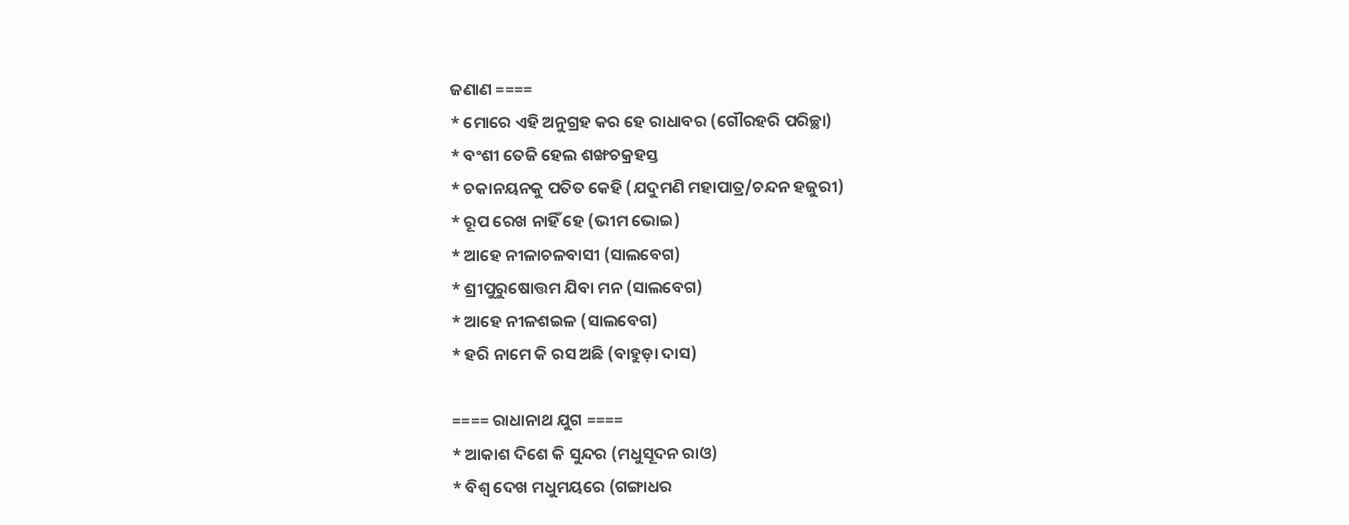ଜଣାଣ ====
* ମୋରେ ଏହି ଅନୁଗ୍ରହ କର ହେ ରାଧାବର (ଗୌରହରି ପରିଚ୍ଛା)
* ବଂଶୀ ତେଜି ହେଲ ଶଙ୍ଖଚକ୍ରହସ୍ତ
* ଚକାନୟନକୁ ପତିତ କେହି (ଯଦୁମଣି ମହାପାତ୍ର/ଚନ୍ଦନ ହଜୁରୀ‌)
* ରୂପ ରେଖ ନାହିଁ ହେ (ଭୀମ ଭୋଇ)
* ଆହେ ନୀଳାଚଳବାସୀ (ସାଲବେଗ)
* ଶ୍ରୀପୁରୁଷୋତ୍ତମ ଯିବା ମନ (ସାଲବେଗ)
* ଆହେ ନୀଳଶଇଳ (ସାଲବେଗ)
* ହରି ନାମେ କି ରସ ଅଛି (ବାହୁଡ଼ା ଦାସ)

==== ରାଧାନାଥ ଯୁଗ ====
* ଆକାଶ ଦିଶେ କି ସୁନ୍ଦର (ମଧୁସୂଦନ ରାଓ)
* ବିଶ୍ୱ ଦେଖ ମଧୁମୟରେ (ଗଙ୍ଗାଧର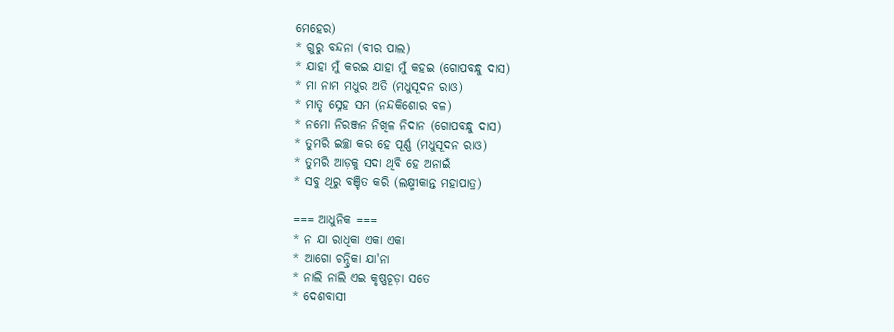ମେହେର)
* ଗୁରୁ ବନ୍ଦନା (ବୀର ପାଲ‌)
* ଯାହା ମୁଁ କରଇ ଯାହା ମୁଁ କହଇ (ଗୋପବନ୍ଧୁ ଦାସ)
* ମା ନାମ ମଧୁର ଅତି (ମଧୁସୂଦନ ରାଓ)
* ମାତୃ ସ୍ନେହ ସମ (ନନ୍ଦକିଶୋର ବଳ)
* ନମୋ ନିରଞ୍ଜନ ନିଖିଳ ନିଦାନ (ଗୋପବନ୍ଧୁ ଦାସ)
* ତୁମରି ଇଚ୍ଛା କର ହେ ପୂର୍ଣ୍ଣ (ମଧୁସୂଦନ ରାଓ)
* ତୁମରି ଆଡ଼କୁ ସଦା ଥିବି ହେ ଅନାଇଁ
* ସବୁ ଥିରୁ ବଞ୍ଚିତ କରି (ଲକ୍ଷ୍ମୀକାନ୍ତ ମହାପାତ୍ର)

=== ଆଧୁନିକ ===
* ନ ଯା ରାଧିକା ଏକା ଏକା
* ଆଗୋ ଚନ୍ଦ୍ରିକା ଯା'ନା
* ନାଲି ନାଲି ଏଇ କୃଷ୍ଣଚୂଡ଼ା ସତେ
* ଦେଶବାସୀ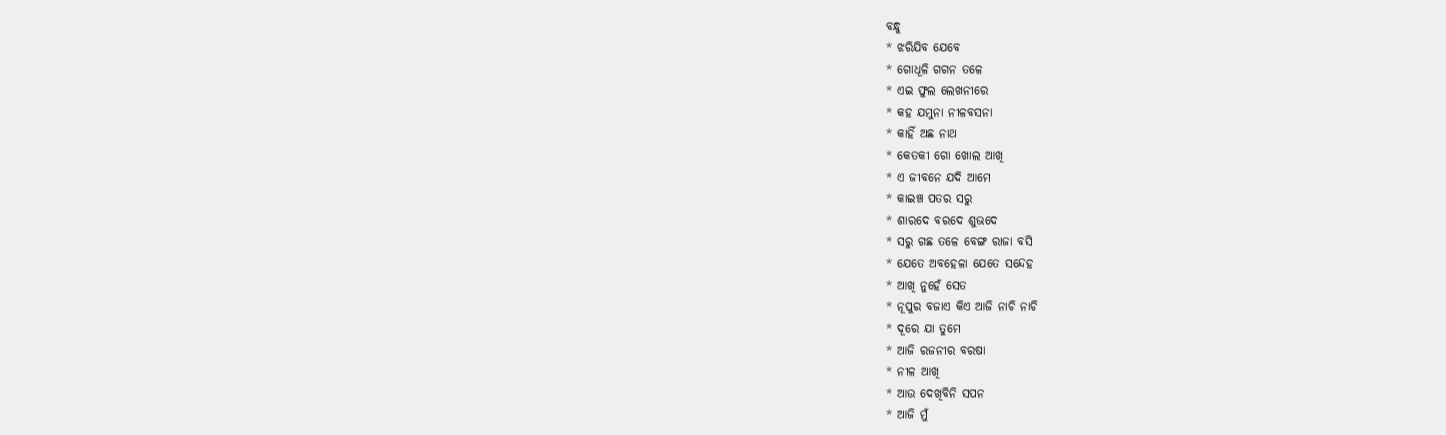ବନ୍ଧୁ
* ଝରିଯିବ ଯେବେ
* ଗୋଧୂଳି ଗଗନ ତଳେ
* ଏଇ ଫୁଲ ଲେଖନୀରେ
* କହ ଯମୁନା ନୀଳବସନା
* କାହିଁ ଅଛ ନାଥ
* କେତକୀ ଗୋ ଖୋଲ ଆଖି
* ଏ ଜୀବନେ ଯଦି ଆମେ
* କାଇଞ୍ଚ ପତର ସରୁ
* ଶାରଦେ ବରଦେ ଶୁଭଦେ
* ସରୁ ଗଛ ତଳେ ବେଙ୍ଗ ରାଜା ବସି
* ଯେତେ ଅବହେଳା ଯେତେ ସନ୍ଦେହ
* ଆଖି ନୁହେଁ ସେତ
* ନୂପୁର ବଜାଏ କିଏ ଆଜି ନାଚି ନାଚି
* ଦୂରେ ଯା ତୁମେ
* ଆଜି ରଜନୀର ବରଷା
* ନୀଳ ଆଖି
* ଆଉ ଦେଖିବିନି ସପନ
* ଆଜି ମୁଁ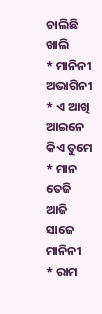ଚାଲିଛି ଖାଲି
* ମାନିନୀ ଅଭାଗିନୀ
* ଏ ଆଖି ଆଇନେ କିଏ ତୁମେ
* ମାନ ତେଜି ଆଜି ସାଜେ ମାନିନୀ
* ରାମ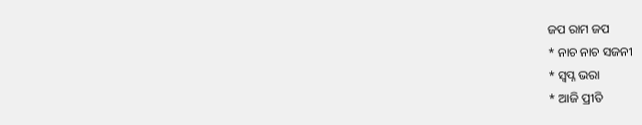ଜପ ରାମ ଜପ
* ନାଚ ନାଚ ସଜନୀ
* ସ୍ୱପ୍ନ ଭରା
* ଆଜି ପ୍ରୀତି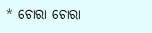* ଚୋରା ଚୋରା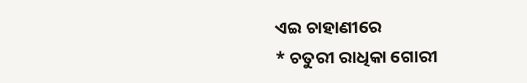ଏଇ ଚାହାଣୀରେ
* ଚତୁରୀ ରାଧିକା ଗୋରୀ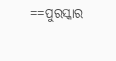==ପୁରସ୍କାର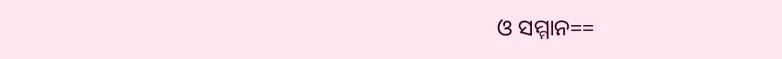ଓ ସମ୍ମାନ==